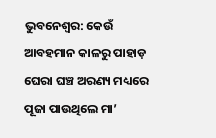ଭୁବନେଶ୍ବର: କେଉଁ ଆବହମାନ କାଳରୁ ପାହାଡ଼ ଘେରା ଘଞ୍ଚ ଅରଣ୍ୟ ମଧ୍ୟରେ ପୂଜା ପାଉଥିଲେ ମା’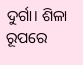ଦୁର୍ଗା। ଶିଳା ରୂପରେ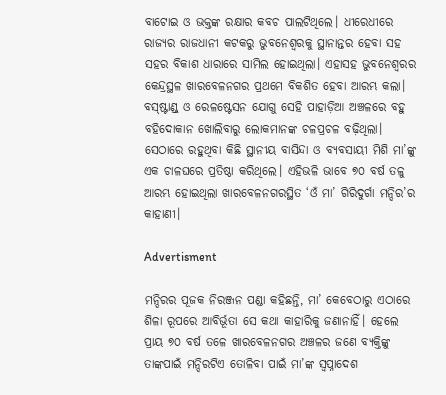ବାଟୋଇ ଓ ଭକ୍ତଙ୍କ ରକ୍ଷାର କବଚ ପାଲଟିଥିଲେ। ଧୀରେଧୀରେ ରାଜ୍ୟର ରାଜଧାନୀ କଟକରୁ ଭୁବନେଶ୍ବରକୁ ସ୍ଥାନାନ୍ତର ହେବା ସହ ସହର ବିକାଶ ଧାରାରେ ସାମିଲ ହୋଇଥିଲା। ଏହାସହ ଭୁବନେଶ୍ବରର କେନ୍ଦ୍ରସ୍ଥଳ ଖାରବେଳନଗର ପ୍ରଥମେ ବିକଶିତ ହେବା ଆରମ୍ଭ କଲା। ବସ୍‌ଷ୍ଟାଣ୍ଡ୍‌ ଓ ରେଳଷ୍ଟେସନ ଯୋଗୁ ସେହି ପାହାଡ଼ିଆ ଅଞ୍ଚଳରେ ବହୁ ବହିଦୋକାନ ଖୋଲିବାରୁ ଲୋକମାନଙ୍କ ଚଳପ୍ରଚଳ ବଢ଼ିଥିଲା। ସେଠାରେ ରହୁଥିବା କିଛି ସ୍ଥାନୀୟ ବାସିନ୍ଦା ଓ ବ୍ୟବସାୟୀ ମିଶି ମା’ଙ୍କୁ ଏକ ଚାଳଘରେ ପ୍ରତିଷ୍ଠା କରିଥିଲେ। ଏହିଭଳି ଭାବେ ୭୦ ବର୍ଷ ତଳୁ ଆରମ୍ଭ ହୋଇଥିଲା ଖାରବେଳନଗରସ୍ଥିତ ‘ଓଁ ମା’ ଗିରିଦୁର୍ଗା ମନ୍ଦିର’ର  କାହାଣୀ।

Advertisment

ମନ୍ଦିରର ପୂଜକ ନିରଞ୍ଜନ ପଣ୍ଡା କହିଛନ୍ତି, ମା’ କେବେଠାରୁ ଏଠାରେ ଶିଳା ରୂପରେ ଆବିର୍ଭୂତା ସେ କଥା କାହାରିକୁ ଜଣାନାହିଁ। ହେଲେ ପ୍ରାୟ ୭୦ ବର୍ଷ ତଳେ ଖାରବେଳନଗର ଅଞ୍ଚଳର ଜଣେ ବ୍ୟକ୍ତିଙ୍କୁ ତାଙ୍କପାଇଁ ମନ୍ଦିରଟିଏ ତୋଳିବା ପାଇଁ ମା’ଙ୍କ ସ୍ବପ୍ନାଦେଶ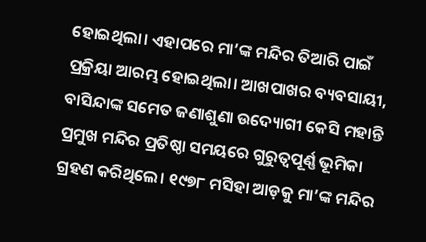ହୋଇଥିଲା। ଏହାପରେ ମା’ଙ୍କ ମନ୍ଦିର ତିଆରି ପାଇଁ ପ୍ରକ୍ରିୟା ଆରମ୍ଭ ହୋଇଥିଲା। ଆଖପାଖର ବ୍ୟବସାୟୀ, ବାସିନ୍ଦାଙ୍କ ସମେତ ଜଣାଶୁଣା ଉଦ୍ୟୋଗୀ କେସି ମହାନ୍ତି ପ୍ରମୁଖ ମନ୍ଦିର ପ୍ରତିଷ୍ଠା ସମୟରେ ଗୁରୁତ୍ବପୂର୍ଣ୍ଣ ଭୂମିକା ଗ୍ରହଣ କରିଥିଲେ। ୧୯୭୮ ମସିହା ଆଡ଼କୁ ମା’ଙ୍କ ମନ୍ଦିର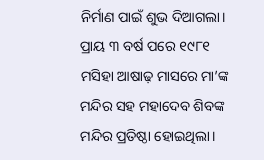ନିର୍ମାଣ ପାଇଁ ଶୁଭ ଦିଆଗଲା। ପ୍ରାୟ ୩ ବର୍ଷ ପରେ ୧୯୮୧ ମସିହା ଆଷାଢ଼ ମାସରେ ମା’ଙ୍କ ମନ୍ଦିର ସହ ମହାଦେବ ଶିବଙ୍କ ମନ୍ଦିର ପ୍ରତିଷ୍ଠା ହୋଇଥିଲା।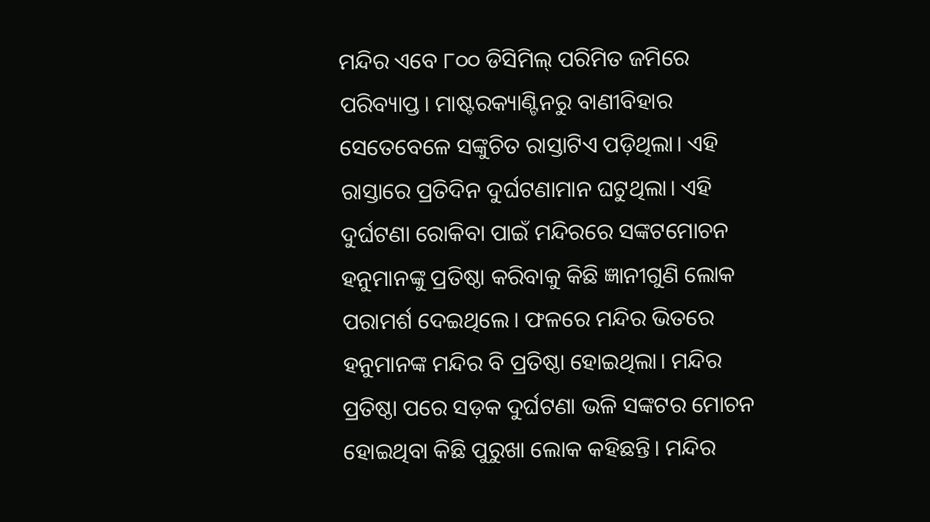ମନ୍ଦିର ଏବେ ୮୦୦ ଡିସିମିଲ୍‌ ପରିମିତ ଜମିରେ ପରିବ୍ୟାପ୍ତ। ମାଷ୍ଟରକ୍ୟାଣ୍ଟିନରୁ ବାଣୀବିହାର ସେତେବେଳେ ସଙ୍କୁଚିତ ରାସ୍ତାଟିଏ ପଡ଼ିଥିଲା। ଏହି ରାସ୍ତାରେ ପ୍ରତିଦିନ ଦୁର୍ଘଟଣାମାନ ଘଟୁଥିଲା। ଏହି ଦୁର୍ଘଟଣା ରୋକିବା ପାଇଁ ମନ୍ଦିରରେ ସଙ୍କଟମୋଚନ ହନୁମାନଙ୍କୁ ପ୍ରତିଷ୍ଠା କରିବାକୁ କିଛି ଜ୍ଞାନୀଗୁଣି ଲୋକ ପରାମର୍ଶ ଦେଇଥିଲେ। ଫଳରେ ମନ୍ଦିର ଭିତରେ ହନୁମାନଙ୍କ ମନ୍ଦିର ବି ପ୍ରତିଷ୍ଠା ହୋଇଥିଲା। ମନ୍ଦିର ପ୍ରତିଷ୍ଠା ପରେ ସଡ଼କ ଦୁର୍ଘଟଣା ଭଳି ସଙ୍କଟର ମୋଚନ ହୋଇଥିବା କିଛି ପୁରୁଖା ଲୋକ କହିଛନ୍ତି। ମନ୍ଦିର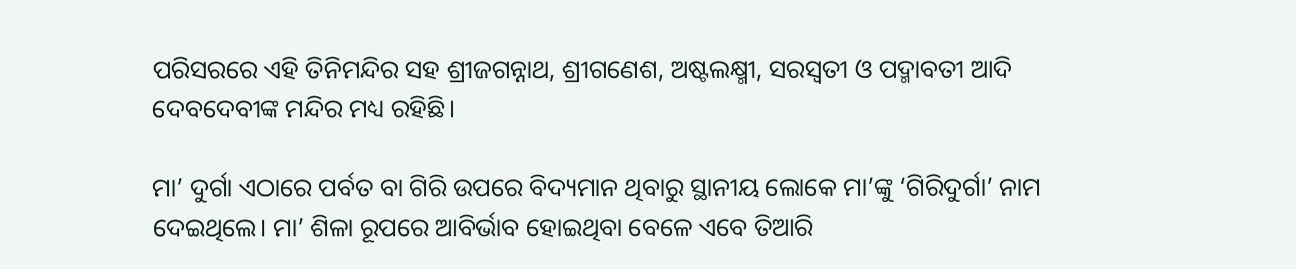ପରିସରରେ ଏହି ତିନିମନ୍ଦିର ସହ ଶ୍ରୀଜଗନ୍ନାଥ, ଶ୍ରୀଗଣେଶ, ଅଷ୍ଟଲକ୍ଷ୍ମୀ, ସରସ୍ବତୀ ଓ ପଦ୍ମାବତୀ ଆଦି ଦେବଦେବୀଙ୍କ ମନ୍ଦିର ମଧ୍ୟ ରହିଛି।

ମା’ ଦୁର୍ଗା ଏଠାରେ ପର୍ବତ ବା ଗିରି ଉପରେ ବିଦ୍ୟମାନ ଥିବାରୁ ସ୍ଥାନୀୟ ଲୋକେ ମା’ଙ୍କୁ ‘ଗିରିଦୁର୍ଗା’ ନାମ ଦେଇଥିଲେ। ମା’ ଶିଳା ରୂପରେ ଆବିର୍ଭାବ ହୋଇଥିବା ବେଳେ ଏବେ ତିଆରି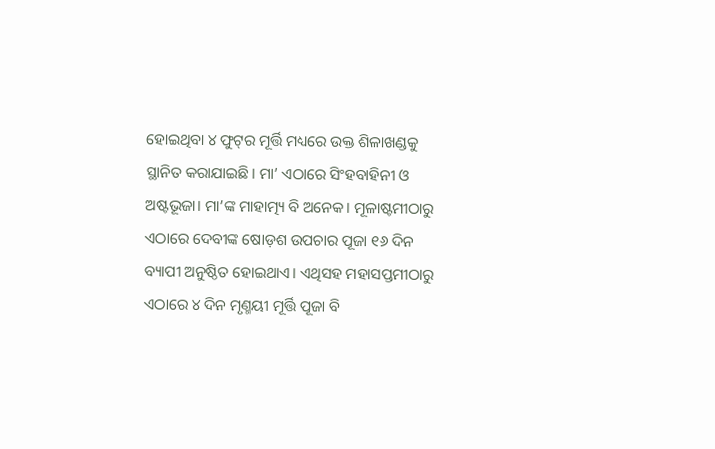ହୋଇଥିବା ୪ ଫୁଟ୍‌ର ମୂର୍ତ୍ତି ମଧ୍ୟରେ ଉକ୍ତ ଶିଳାଖଣ୍ଡକୁ ସ୍ଥାନିତ କରାଯାଇଛି। ମା’ ଏଠାରେ ସିଂହବାହିନୀ ଓ ଅଷ୍ଟଭୂଜା। ମା’ଙ୍କ ମାହାତ୍ମ୍ୟ ବି ଅନେକ। ମୂଳାଷ୍ଟମୀଠାରୁ ଏଠାରେ ଦେବୀଙ୍କ ଷୋଡ଼ଶ ଉପଚାର ପୂଜା ୧୬ ଦିନ ବ୍ୟାପୀ ଅନୁଷ୍ଠିତ ହୋଇଥାଏ। ଏଥିସହ ମହାସପ୍ତମୀଠାରୁ ଏଠାରେ ୪ ଦିନ ମୃଣ୍ମୟୀ ମୂର୍ତ୍ତି ପୂଜା ବି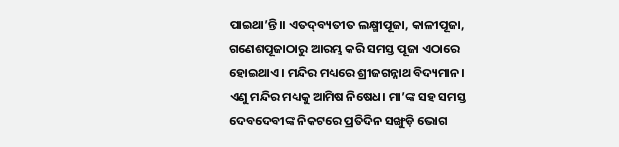ପାଇଥା’ନ୍ତି।। ଏତଦ୍‌ବ୍ୟତୀତ ଲକ୍ଷ୍ମୀପୂଜା, କାଳୀପୂଜା, ଗଣେଶପୂଜାଠାରୁ ଆରମ୍ଭ କରି ସମସ୍ତ ପୂଜା ଏଠାରେ ହୋଇଥାଏ। ମନ୍ଦିର ମଧ୍ୟରେ ଶ୍ରୀଜଗନ୍ନାଥ ବିଦ୍ୟମାନ। ଏଣୁ ମନ୍ଦିର ମଧ୍ୟକୁ ଆମିଷ ନିଷେଧ। ମା’ଙ୍କ ସହ ସମସ୍ତ ଦେବଦେବୀଙ୍କ ନିକଟରେ ପ୍ରତିଦିନ ସଙ୍ଖୁଡ଼ି ଭୋଗ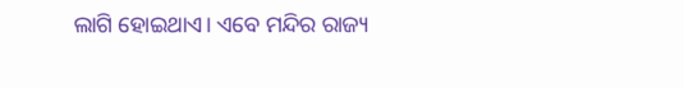ଲାଗି ହୋଇଥାଏ। ଏବେ ମନ୍ଦିର ରାଜ୍ୟ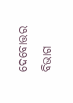ଦେବୋତ୍ତର ବିଭାଗ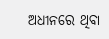ଅଧୀନରେ ଥିବା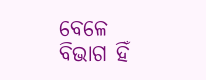ବେଳେ ବିଭାଗ ହିଁ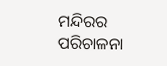ମନ୍ଦିରର ପରିଚାଳନା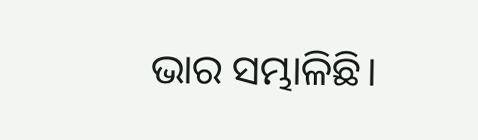ଭାର ସମ୍ଭାଳିଛି।